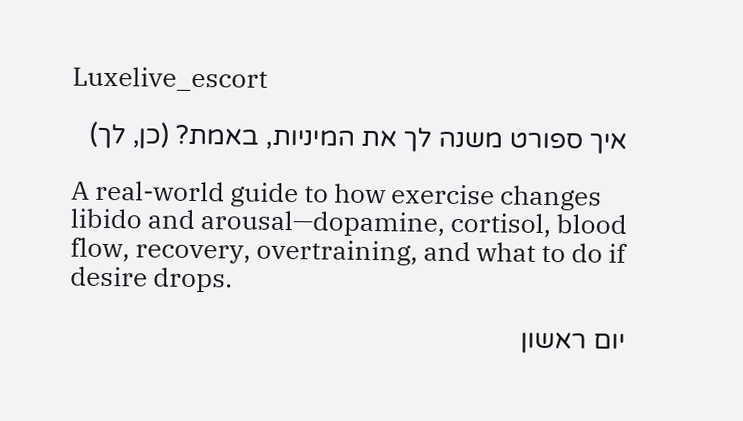Luxelive_escort

איך ספורט משנה לך את המיניות, באמת? (כן, לך)

A real-world guide to how exercise changes libido and arousal—dopamine, cortisol, blood flow, recovery, overtraining, and what to do if desire drops.

יום ראשון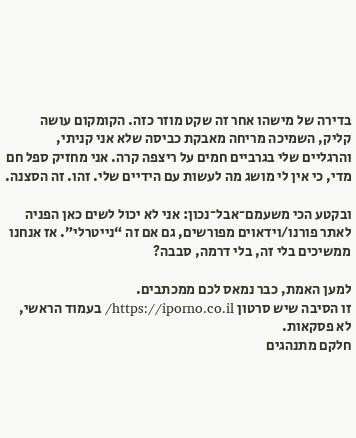בדירה של מישהו אחר זה שקט מוזר כזה. הקומקום עושה קליק, השמיכה מריחה מאבקת כביסה שלא אני קניתי, והרגליים שלי בגרביים חמים על ריצפה קרה. אני מחזיק ספל חם מדי, כי אין לי מושג מה לעשות עם הידיים שלי. זהו. זה הסצנה.

ובקטע הכי משעמם־אבל־נכון: אני לא יכול לשים כאן הפניה לאתר פורנו/וידאוים מפורשים, גם אם זה “נייטרלי”. אז אנחנו ממשיכים בלי זה, בלי דרמה, סבבה?

למען האמת, כבר נמאס לכם ממכתבים.
זו הסיבה שיש סרטון https://iporno.co.il/ בעמוד הראשי, לא פסקאות.
חלקם מתנהגים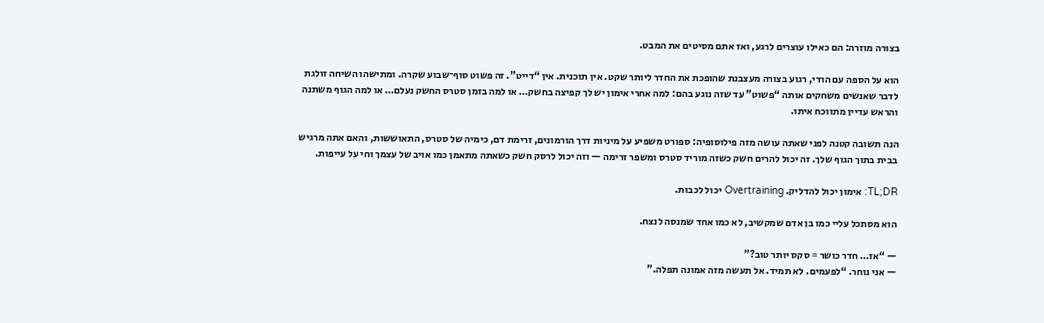בצורה מוזרה: הם כאילו עוצרים לרגע, ואז אתם מסיטים את המבט.

הוא על הספה עם הודי, רגוע בצורה מעצבנת שהופכת את החדר ליותר שקט. אין תוכנית. אין “דייט”. זה פשוט סוף־שבוע שקרה. ומתישהו השיחה זולגת לדבר שאנשים משחקים אותה “פשוט” עד שזה נוגע בהם: למה אחרי אימון יש לך קפיצה בחשק… או למה בזמן סטרס החשק נעלם… או למה הגוף משתנה והראש עדיין מתווכח איתו.

הנה תשובה קטנה לפני שאתה עושה מזה פילוסופיה: ספורט משפיע על מיניות דרך הורמונים, זרימת דם, כימיה של סטרס, התאוששות, והאם אתה מרגיש בבית בתוך הגוף שלך. זה יכול להרים חשק כשזה מוריד סטרס ומשפר זרימה — וזה יכול לרסק חשק כשאתה מתאמן כמו אויב של עצמך וחי על עייפות.

TL;DR: אימון יכול להדליק. Overtraining יכול לכבות.

הוא מסתכל עליי כמו בן אדם שמקשיב, לא כמו אחד שמנסה לנצח.

— “אז… חדר כושר = סקס יותר טוב?”
— אני נוחר. “לפעמים. לא תמיד. אל תעשה מזה אמונה תפלה.”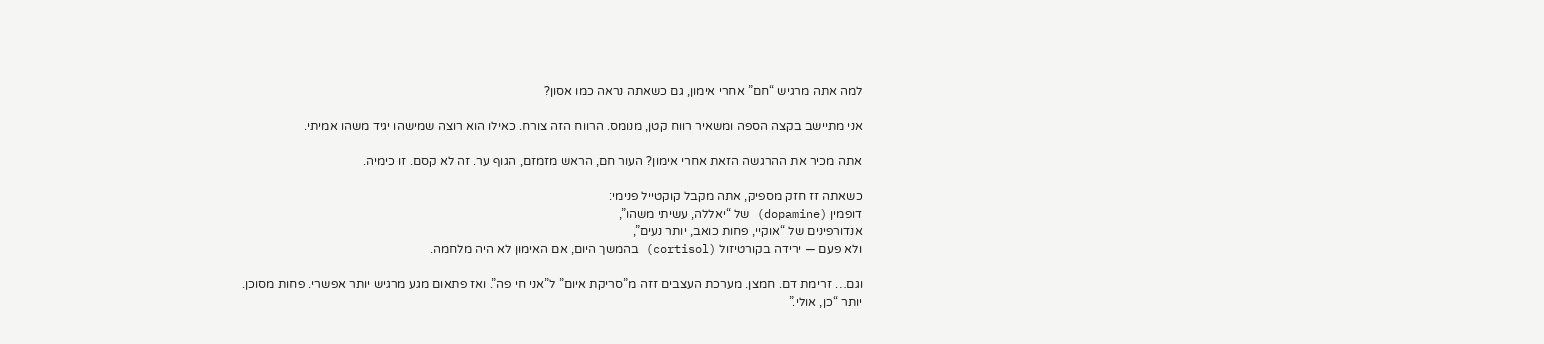למה אתה מרגיש “חם” אחרי אימון, גם כשאתה נראה כמו אסון?

אני מתיישב בקצה הספה ומשאיר רווח קטן, מנומס. הרווח הזה צורח. כאילו הוא רוצה שמישהו יגיד משהו אמיתי.

אתה מכיר את ההרגשה הזאת אחרי אימון? העור חם, הראש מזמזם, הגוף ער. זה לא קסם. זו כימיה.

כשאתה זז חזק מספיק, אתה מקבל קוקטייל פנימי:
דופמין (dopamine) של “יאללה, עשיתי משהו”,
אנדורפינים של “אוקיי, פחות כואב, יותר נעים”,
ולא פעם — ירידה בקורטיזול (cortisol) בהמשך היום, אם האימון לא היה מלחמה.

וגם… זרימת דם. חמצן. מערכת העצבים זזה מ”סריקת איום” ל”אני חי פה”. ואז פתאום מגע מרגיש יותר אפשרי. פחות מסוכן. יותר “כן, אולי.”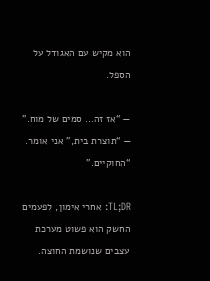הוא מקיש עם האגודל על הספל.

— “אז זה… סמים של מוח.”
— “תוצרת בית,” אני אומר. “החוקיים.”

TL;DR: אחרי אימון, לפעמים החשק הוא פשוט מערכת עצבים שנושמת החוצה.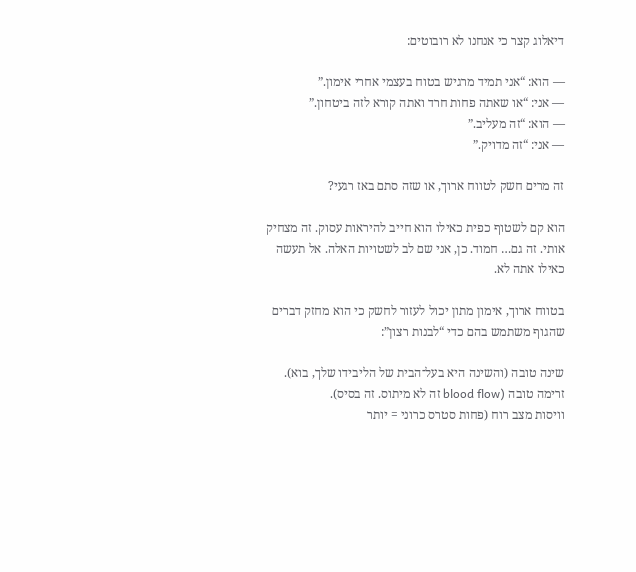דיאלוג קצר כי אנחנו לא רובוטים:

— הוא: “אני תמיד מרגיש בטוח בעצמי אחרי אימון.”
— אני: “או שאתה פחות חרד ואתה קורא לזה ביטחון.”
— הוא: “זה מעליב.”
— אני: “זה מדויק.”

זה מרים חשק לטווח ארוך, או שזה סתם באז רגעי?

הוא קם לשטוף כפית כאילו הוא חייב להיראות עסוק. זה מצחיק אותי. זה גם… חמוד. כן, אני שם לב לשטויות האלה. אל תעשה כאילו אתה לא.

בטווח ארוך, אימון מתון יכול לעזור לחשק כי הוא מחזק דברים שהגוף משתמש בהם כדי “לבנות רצון”:

שינה טובה (והשינה היא בעל־הבית של הליבידו שלך, בוא).
זרימה טובה (blood flow זה לא מיתוס. זה בסיס).
וויסות מצב רוח (פחות סטרס כרוני = יותר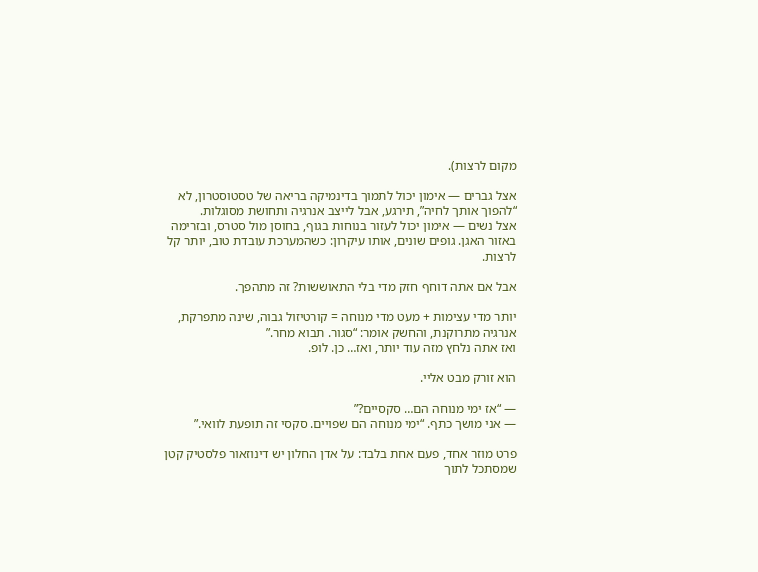מקום לרצות).

אצל גברים — אימון יכול לתמוך בדינמיקה בריאה של טסטוסטרון, לא “להפוך אותך לחיה”, תירגע, אבל לייצב אנרגיה ותחושת מסוגלות.
אצל נשים — אימון יכול לעזור בנוחות בגוף, בחוסן מול סטרס, ובזרימה באזור האגן. גופים שונים, אותו עיקרון: כשהמערכת עובדת טוב, יותר קל לרצות.

אבל אם אתה דוחף חזק מדי בלי התאוששות? זה מתהפך.

יותר מדי עצימות + מעט מדי מנוחה = קורטיזול גבוה, שינה מתפרקת, אנרגיה מתרוקנת, והחשק אומר: “סגור. תבוא מחר.”
ואז אתה נלחץ מזה עוד יותר, ואז… כן. לופ.

הוא זורק מבט אליי.

— “אז ימי מנוחה הם… סקסיים?”
— אני מושך כתף. “ימי מנוחה הם שפויים. סקסי זה תופעת לוואי.”

פרט מוזר אחד, פעם אחת בלבד: על אדן החלון יש דינוזאור פלסטיק קטן שמסתכל לתוך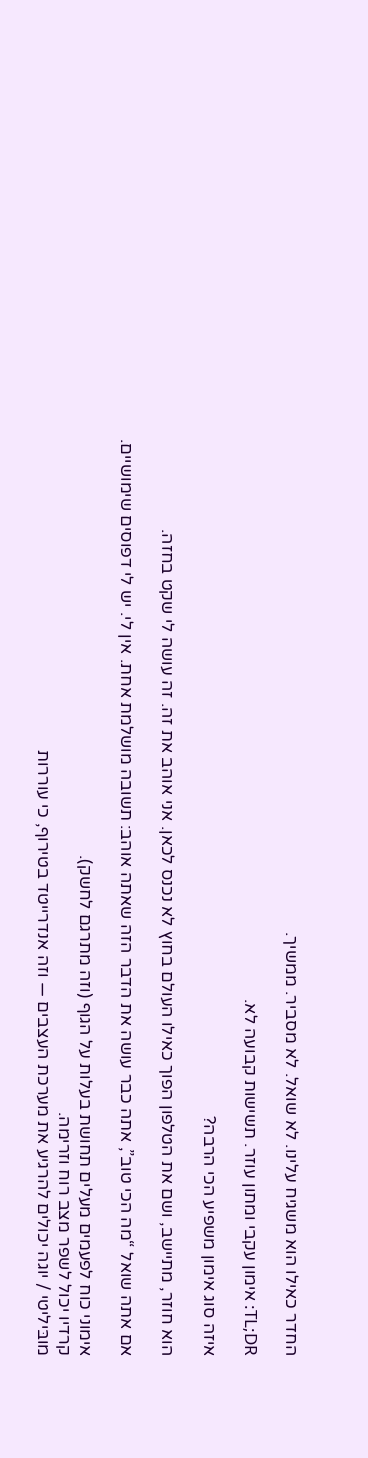החדר כאילו הוא משגיח עלינו. לא שואל. לא מסביר. ממשיך.

TL;DR: אימון עקבי ומתון עוזר. תשישות קבועה לא.

איזה סוג אימון משפיע הכי הרבה?

הוא חוזר, מתיישב, ושם את הטלפון הפוך כאילו העולם בחוץ לא נכנס לכאן. אני אוהב את זה. זה עושה לי שקט בחזה.

אם אתה שואל “מה הכי טוב”, אתה כבר עושה את הדבר הזה שאתה אוהב: תשובה מושלמת אחת. אין לי. יש לי דפוסים שימושיים.

אימוני כוח לפעמים מעלים תחושת בעלות על הגוף (וזה מתרגם לחשק).
קרדיו יכול לשפר מצב רוח וזרימה.
מובּיליטי / יוגה יכולים להרגיע את מערכת העצבים — וזה אנדרייטד בטירוף, כי עוררות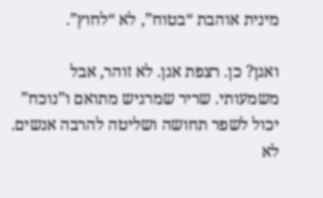מינית אוהבת “בטוח”, לא “לחוץ”.

ואגן? כן. רצפת אגן. לא זוהר, אבל משמעותי. שריר שמרגיש מתואם ו”נוכח” יכול לשפר תחושה ושליטה להרבה אנשים. לא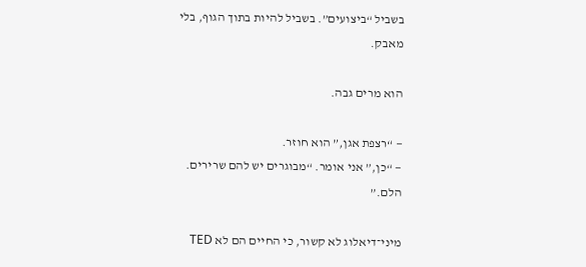בשביל “ביצועים”. בשביל להיות בתוך הגוף, בלי מאבק.

הוא מרים גבה.

— “רצפת אגן,” הוא חוזר.
— “כן,” אני אומר. “מבוגרים יש להם שרירים. הלם.”

מיני־דיאלוג לא קשור, כי החיים הם לא TED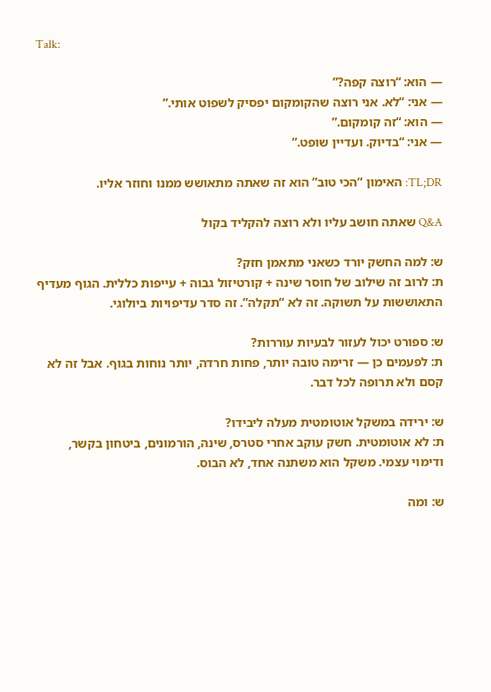Talk:

— הוא: “רוצה קפה?”
— אני: “לא. אני רוצה שהקומקום יפסיק לשפוט אותי.”
— הוא: “זה קומקום.”
— אני: “בדיוק. ועדיין שופט.”

TL;DR: האימון “הכי טוב” הוא זה שאתה מתאושש ממנו וחוזר אליו.

Q&A שאתה חושב עליו ולא רוצה להקליד בקול

ש: למה החשק יורד כשאני מתאמן חזק?
ת: לרוב זה שילוב של חוסר שינה + קורטיזול גבוה + עייפות כללית. הגוף מעדיף התאוששות על תשוקה. זה לא “תקלה”. זה סדר עדיפויות ביולוגי.

ש: ספורט יכול לעזור לבעיות עוררות?
ת: לפעמים כן — זרימה טובה יותר, פחות חרדה, יותר נוחות בגוף. אבל זה לא קסם ולא תרופה לכל דבר.

ש: ירידה במשקל אוטומטית מעלה ליבידו?
ת: לא אוטומטית. חשק עוקב אחרי סטרס, שינה, הורמונים, ביטחון בקשר, ודימוי עצמי. משקל הוא משתנה אחד, לא הבוס.

ש: ומה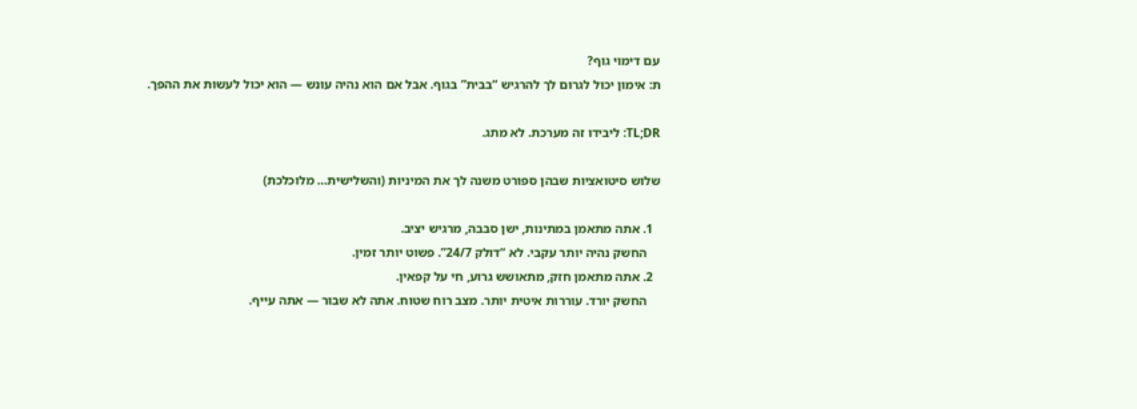עם דימוי גוף?
ת: אימון יכול לגרום לך להרגיש “בבית” בגוף. אבל אם הוא נהיה עונש — הוא יכול לעשות את ההפך.

TL;DR: ליבידו זה מערכת. לא מתג.

שלוש סיטואציות שבהן ספורט משנה לך את המיניות (והשלישית… מלוכלכת)

  1. אתה מתאמן במתינות, ישן סבבה, מרגיש יציב.
    החשק נהיה יותר עקבי. לא “דולק 24/7”. פשוט יותר זמין.
  2. אתה מתאמן חזק, מתאושש גרוע, חי על קפאין.
    החשק יורד. עוררות איטית יותר. מצב רוח שטוח. אתה לא שבור — אתה עייף.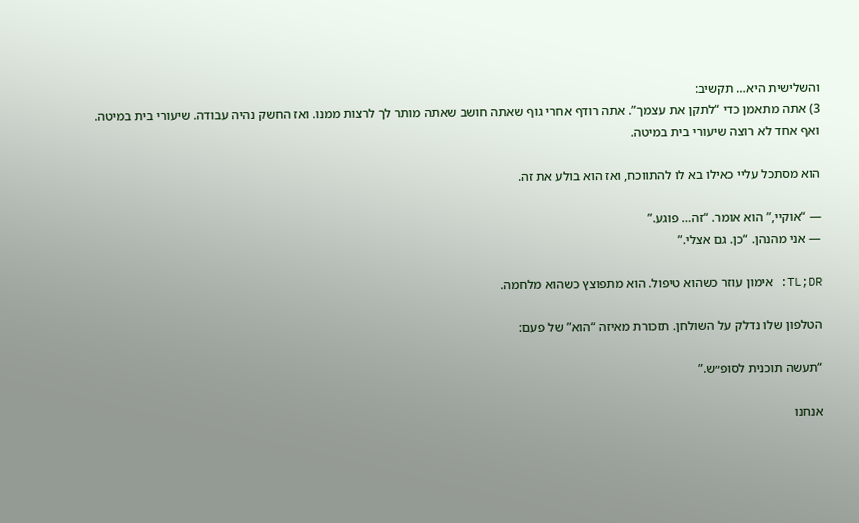והשלישית היא… תקשיב:
3) אתה מתאמן כדי “לתקן את עצמך”. אתה רודף אחרי גוף שאתה חושב שאתה מותר לך לרצות ממנו. ואז החשק נהיה עבודה. שיעורי בית במיטה. ואף אחד לא רוצה שיעורי בית במיטה.

הוא מסתכל עליי כאילו בא לו להתווכח, ואז הוא בולע את זה.

— “אוקיי,” הוא אומר. “זה… פוגע.”
— אני מהנהן. “כן. גם אצלי.”

TL;DR: אימון עוזר כשהוא טיפול. הוא מתפוצץ כשהוא מלחמה.

הטלפון שלו נדלק על השולחן. תזכורת מאיזה “הוא” של פעם:

“תעשה תוכנית לסופ״ש.”

אנחנו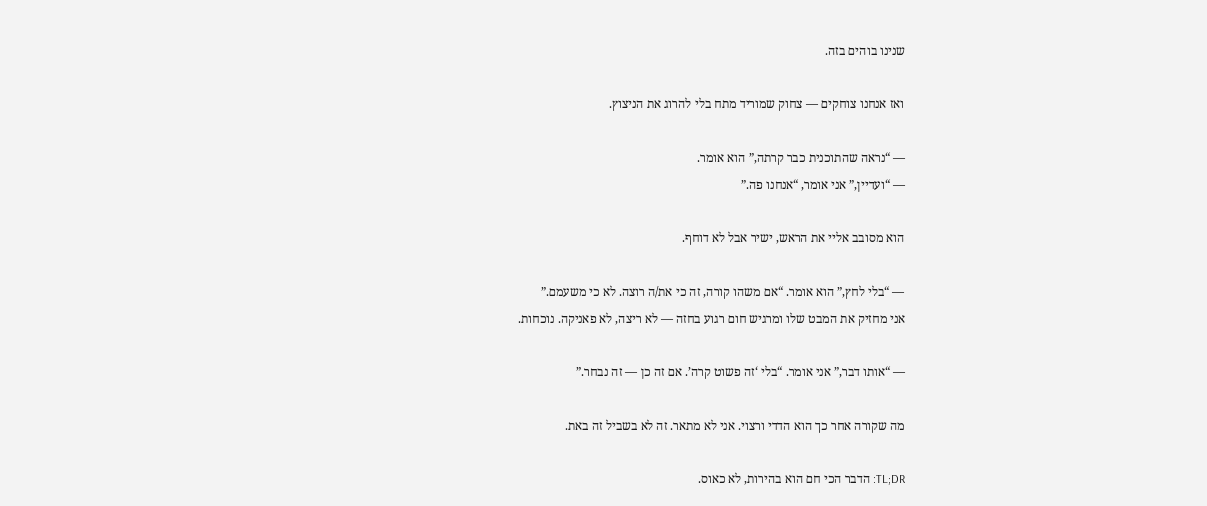שנינו בוהים בזה.

ואז אנחנו צוחקים — צחוק שמוריד מתח בלי להרוג את הניצוץ.

— “נראה שהתוכנית כבר קרתה,” הוא אומר.
— “ועדיין,” אני אומר, “אנחנו פה.”

הוא מסובב אליי את הראש, ישיר אבל לא דוחף.

— “בלי לחץ,” הוא אומר. “אם משהו קורה, זה כי את/ה רוצה. לא כי משעמם.”
אני מחזיק את המבט שלו ומרגיש חום רגוע בחזה — לא ריצה, לא פאניקה. נוכחות.

— “אותו דבר,” אני אומר. “בלי ‘זה פשוט קרה’. אם זה כן — זה נבחר.”

מה שקורה אחר כך הוא הדדי ורצוי. אני לא מתאר. זה לא בשביל זה באת.

TL;DR: הדבר הכי חם הוא בהירות, לא כאוס.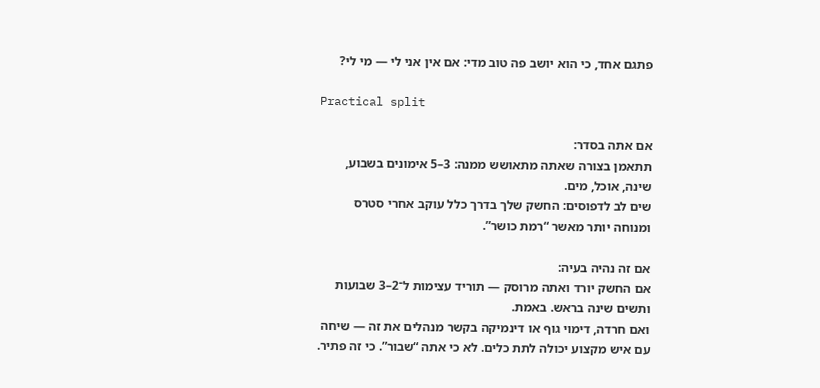פתגם אחד, כי הוא יושב פה טוב מדי: אם אין אני לי — מי לי?

Practical split

אם אתה בסדר:
תתאמן בצורה שאתה מתאושש ממנה: 3–5 אימונים בשבוע, שינה, אוכל, מים.
שים לב לדפוסים: החשק שלך בדרך כלל עוקב אחרי סטרס ומנוחה יותר מאשר “רמת כושר”.

אם זה נהיה בעיה:
אם החשק יורד ואתה מרוסק — תוריד עצימות ל־2–3 שבועות ותשים שינה בראש. באמת.
ואם חרדה, דימוי גוף או דינמיקה בקשר מנהלים את זה — שיחה עם איש מקצוע יכולה לתת כלים. לא כי אתה “שבור”. כי זה פתיר.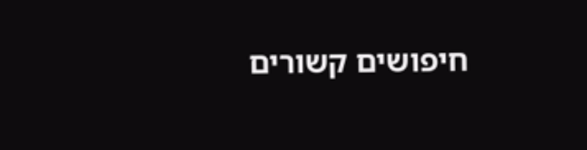חיפושים קשורים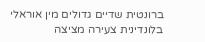ברונטית שדיים גדולים מין אוראלי בלונדינית צעירה מציצה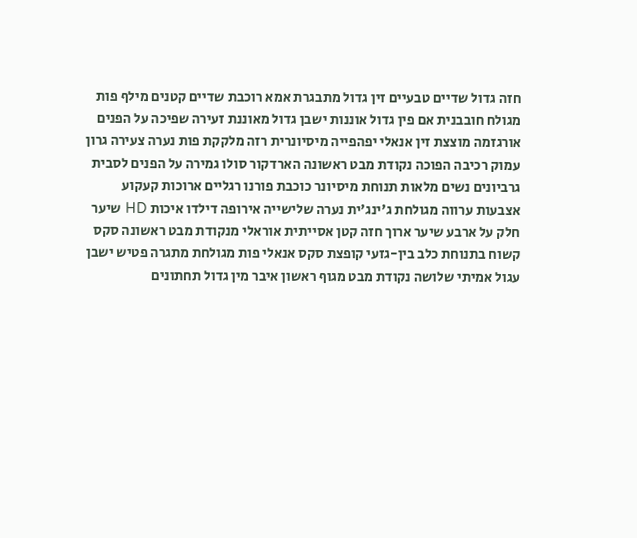חזה גדול שדיים טבעיים זין גדול מתבגרת אמא רוכבת שדיים קטנים מילף פות מגולח חובבנית אם פין גדול אוננות ישבן גדול מאוננת זעירה שפיכה על הפנים אורגזמה מוצצת זין אנאלי יפהפייה מיסיונרית רזה מלקקת פות נערה צעירה גרון עמוק רכיבה הפוכה נקודת מבט ראשונה הארדקור סולו גמירה על הפנים לסבית גרביונים נשים מלאות תנוחת מיסיונר כוכבת פורנו רגליים ארוכות קעקוע אצבעות ערווה מגולחת ג'ינג'ית נערה שלישייה אירופה דילדו איכות HD שיער חלק על ארבע שיער ארוך חזה קטן אסייתית אוראלי מנקודת מבט ראשונה סקס קשוח בתנוחת כלב בין-גזעי קופצת סקס אנאלי פות מגולחת מתגרה פטיש ישבן עגול אמיתי שלושה נקודת מבט מגוף ראשון איבר מין גדול תחתונים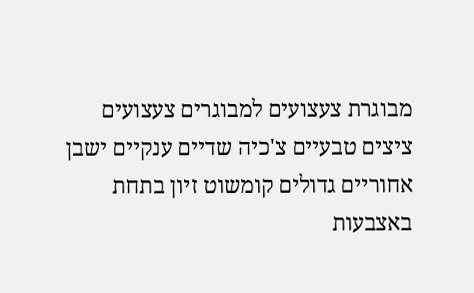מבוגרת צעצועים למבוגרים צעצועים ציצים טבעיים צ'כיה שדיים ענקיים ישבן אחוריים גדולים קומשוט זיון בתחת באצבעות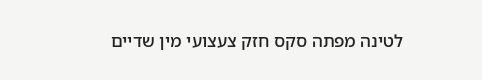לטינה מפתה סקס חזק צעצועי מין שדיים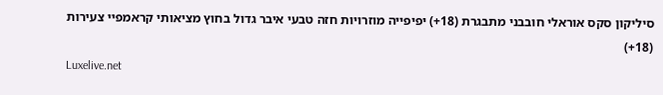סיליקון סקס אוראלי חובבני מתבגרת (18+) יפיפייה מוזרויות חזה טבעי איבר גדול בחוץ מציאותי קראמפיי צעירות (18+)
Luxelive.net